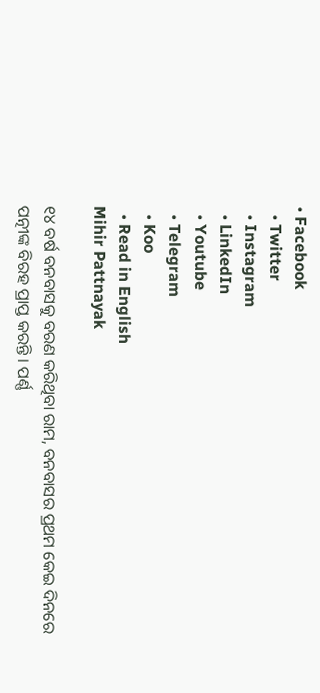• Facebook
  • Twitter
  • Instagram
  • LinkedIn
  • Youtube
  • Telegram
  • Koo
  • Read in English
Mihir Pattnayak

୧୪ ବର୍ଷ ବନବାସକୁ ବରଣ କରିଥିବା ରାମ, ବନବାସର ପ୍ରଥମ କେଇ ଦିନରେ ପତ୍ନୀଙ୍କ ବିରହ ପ୍ରାପ୍ତ କରନ୍ତି । ପର୍ଣ୍ଣ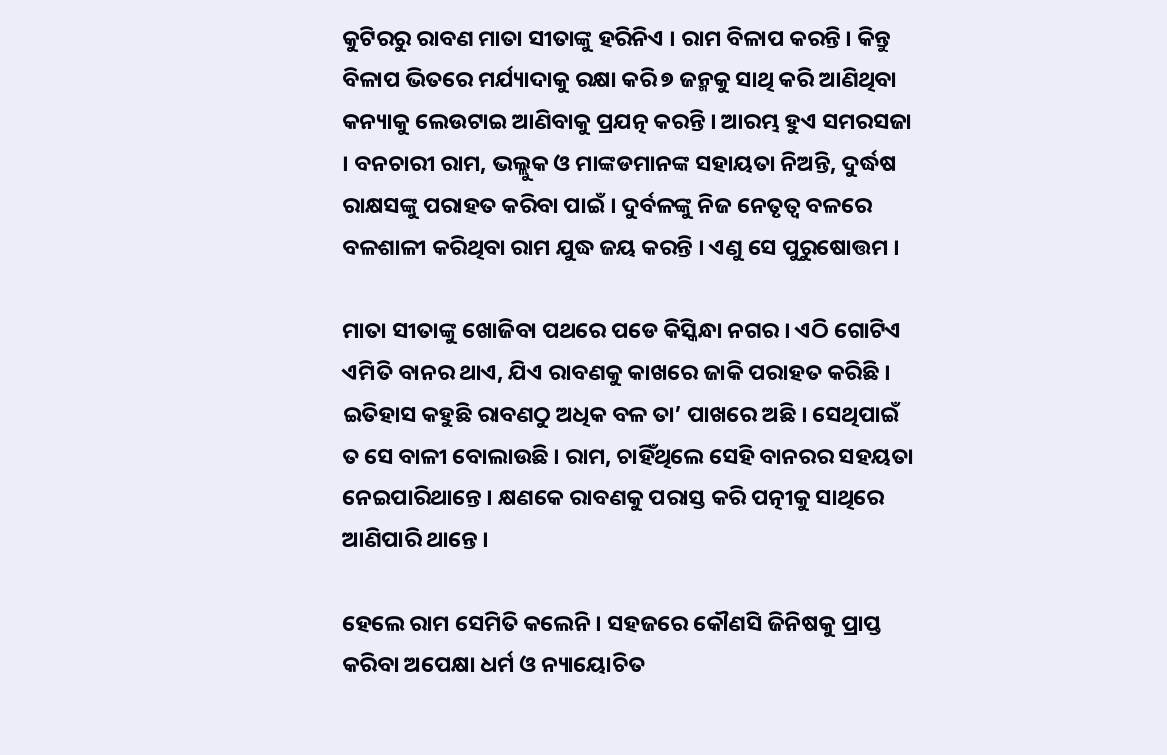କୁଟିରରୁ ରାବଣ ମାତା ସୀତାଙ୍କୁ ହରିନିଏ । ରାମ ବିଳାପ କରନ୍ତି । କିନ୍ତୁ ବିଳାପ ଭିତରେ ମର୍ଯ୍ୟାଦାକୁ ରକ୍ଷା କରି ୭ ଜନ୍ମକୁ ସାଥି କରି ଆଣିଥିବା କନ୍ୟାକୁ ଲେଉଟାଇ ଆଣିବାକୁ ପ୍ରଯତ୍ନ କରନ୍ତି । ଆରମ୍ଭ ହୁଏ ସମରସଜା । ବନଚାରୀ ରାମ, ଭଲ୍ଲୁକ ଓ ମାଙ୍କଡମାନଙ୍କ ସହାୟତା ନିଅନ୍ତି, ଦୁର୍ଦ୍ଧଷ ରାକ୍ଷସଙ୍କୁ ପରାହତ କରିବା ପାଇଁ । ଦୁର୍ବଳଙ୍କୁ ନିଜ ନେତୃତ୍ୱ ବଳରେ ବଳଶାଳୀ କରିଥିବା ରାମ ଯୁଦ୍ଧ ଜୟ କରନ୍ତି । ଏଣୁ ସେ ପୁରୁଷୋତ୍ତମ ।

ମାତା ସୀତାଙ୍କୁ ଖୋଜିବା ପଥରେ ପଡେ କିସ୍କିନ୍ଧା ନଗର । ଏଠି ଗୋଟିଏ ଏମିତି ବାନର ଥାଏ, ଯିଏ ରାବଣକୁ କାଖରେ ଜାକି ପରାହତ କରିଛି । ଇତିହାସ କହୁଛି ରାବଣଠୁ ଅଧିକ ବଳ ତା’ ପାଖରେ ଅଛି । ସେଥିପାଇଁ ତ ସେ ବାଳୀ ବୋଲାଉଛି । ରାମ, ଚାହିଁଥିଲେ ସେହି ବାନରର ସହୟତା ନେଇପାରିଥାନ୍ତେ । କ୍ଷଣକେ ରାବଣକୁ ପରାସ୍ତ କରି ପତ୍ନୀକୁ ସାଥିରେ ଆଣିପାରି ଥାନ୍ତେ ।

ହେଲେ ରାମ ସେମିତି କଲେନି । ସହଜରେ କୌଣସି ଜିନିଷକୁ ପ୍ରାପ୍ତ କରିବା ଅପେକ୍ଷା ଧର୍ମ ଓ ନ୍ୟାୟୋଚିତ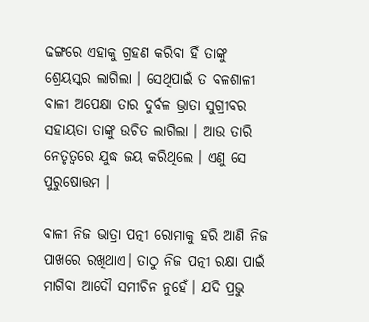ଢଙ୍ଗରେ ଏହାକୁ ଗ୍ରହଣ କରିବା ହିଁ ତାଙ୍କୁ ଶ୍ରେୟସ୍କର ଲାଗିଲା । ସେଥିପାଇଁ ତ ବଳଶାଳୀ ବାଳୀ ଅପେକ୍ଷା ତାର ଦୁର୍ବଳ ଭ୍ରାତା ସୁଗ୍ରୀବର ସହାୟତା ତାଙ୍କୁ ଉଚିତ ଲାଗିଲା । ଆଉ ତାରି ନେତୃତ୍ୱରେ ଯୁଦ୍ଧ ଜୟ କରିଥିଲେ । ଏଣୁ ସେ ପୁରୁଷୋତ୍ତମ ।

ବାଳୀ ନିଜ ଭାତ୍ରା ପତ୍ନୀ ରୋମାକୁ ହରି ଆଣି ନିଜ ପାଖରେ ରଖିଥାଏ। ତାଠୁ ନିଜ ପତ୍ନୀ ରକ୍ଷା ପାଇଁ ମାଗିବା ଆଦୌ ସମୀଚିନ ନୁହେଁ। ଯଦି ପ୍ରଭୁ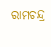ରାମଚନ୍ଦ୍ର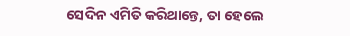ସେଦିନ ଏମିତି କରିଥାନ୍ତେ, ତା ହେଲେ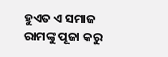ହୁଏତ ଏ ସମାଜ ରାମଙ୍କୁ ପୂଜା କରୁ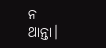ନ ଥାନ୍ତା।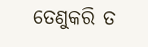ତେଣୁକରି ତ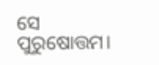ସେ ପୁରୁଷୋତ୍ତମ।